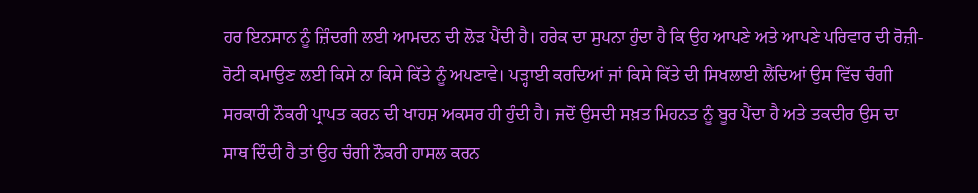ਹਰ ਇਨਸਾਨ ਨੂੰ ਜ਼ਿੰਦਗੀ ਲਈ ਆਮਦਨ ਦੀ ਲੋੜ ਪੈਂਦੀ ਹੈ। ਹਰੇਕ ਦਾ ਸੁਪਨਾ ਹੁੰਦਾ ਹੈ ਕਿ ਉਹ ਆਪਣੇ ਅਤੇ ਆਪਣੇ ਪਰਿਵਾਰ ਦੀ ਰੋਜ਼ੀ-ਰੋਟੀ ਕਮਾਉਣ ਲਈ ਕਿਸੇ ਨਾ ਕਿਸੇ ਕਿੱਤੇ ਨੂੰ ਅਪਣਾਵੇ। ਪੜ੍ਹਾਈ ਕਰਦਿਆਂ ਜਾਂ ਕਿਸੇ ਕਿੱਤੇ ਦੀ ਸਿਖਲਾਈ ਲੈਂਦਿਆਂ ਉਸ ਵਿੱਚ ਚੰਗੀ ਸਰਕਾਰੀ ਨੌਕਰੀ ਪ੍ਰਾਪਤ ਕਰਨ ਦੀ ਖਾਹਸ਼ ਅਕਸਰ ਹੀ ਹੁੰਦੀ ਹੈ। ਜਦੋਂ ਉਸਦੀ ਸਖ਼ਤ ਮਿਹਨਤ ਨੂੰ ਬੂਰ ਪੈਂਦਾ ਹੈ ਅਤੇ ਤਕਦੀਰ ਉਸ ਦਾ ਸਾਥ ਦਿੰਦੀ ਹੈ ਤਾਂ ਉਹ ਚੰਗੀ ਨੌਕਰੀ ਹਾਸਲ ਕਰਨ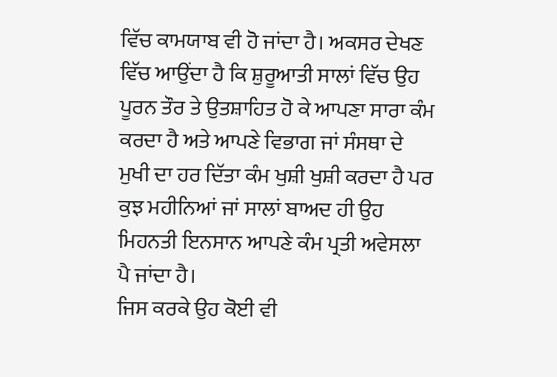ਵਿੱਚ ਕਾਮਯਾਬ ਵੀ ਹੋ ਜਾਂਦਾ ਹੈ। ਅਕਸਰ ਦੇਖਣ ਵਿੱਚ ਆਉਂਦਾ ਹੈ ਕਿ ਸ਼ੁਰੂਆਤੀ ਸਾਲਾਂ ਵਿੱਚ ਉਹ ਪੂਰਨ ਤੌਰ ਤੇ ਉਤਸ਼ਾਹਿਤ ਹੋ ਕੇ ਆਪਣਾ ਸਾਰਾ ਕੰਮ ਕਰਦਾ ਹੈ ਅਤੇ ਆਪਣੇ ਵਿਭਾਗ ਜਾਂ ਸੰਸਥਾ ਦੇ ਮੁਖੀ ਦਾ ਹਰ ਦਿੱਤਾ ਕੰਮ ਖੁਸ਼ੀ ਖੁਸ਼ੀ ਕਰਦਾ ਹੈ ਪਰ ਕੁਝ ਮਹੀਨਿਆਂ ਜਾਂ ਸਾਲਾਂ ਬਾਅਦ ਹੀ ਉਹ ਮਿਹਨਤੀ ਇਨਸਾਨ ਆਪਣੇ ਕੰਮ ਪ੍ਰਤੀ ਅਵੇਸਲਾ ਪੈ ਜਾਂਦਾ ਹੈ।
ਜਿਸ ਕਰਕੇ ਉਹ ਕੋਈ ਵੀ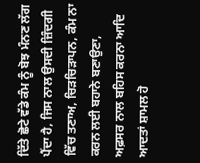ਦਿੱਤੇ ਛੋਟੇ ਵੱਡੇ ਕੰਮ ਨੂੰ ਬੋਝ ਮੰਨਣ ਲੱਗ ਪੈਂਦਾ ਹੈ, ਜਿਸ ਨਾਲ ਉਸਦੀ ਜ਼ਿੰਦਗੀ ਵਿੱਚ ਤਣਾਅ, ਚਿੜਚਿੜਾਪਨ, ਕੰਮ ਨਾ ਕਰਨ ਲਈ ਬਹਾਨੇ ਬਣਾਉਣਾ, ਅਫ਼ਸਰ ਨਾਲ ਬਹਿਸ ਕਰਨਾ ਆਦਿ ਆਦਤਾਂ ਸ਼ਾਮਲ ਹੋ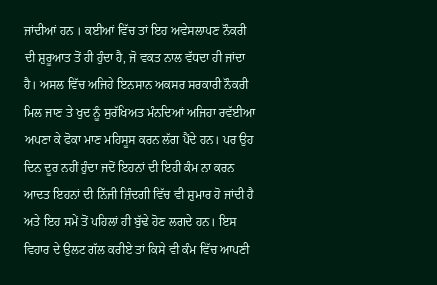ਜਾਂਦੀਆਂ ਹਨ । ਕਈਆਂ ਵਿੱਚ ਤਾਂ ਇਹ ਅਵੇਸਲਾਪਣ ਨੌਕਰੀ ਦੀ ਸ਼ੁਰੂਆਤ ਤੋਂ ਹੀ ਹੁੰਦਾ ਹੈ, ਜੋ ਵਕਤ ਨਾਲ ਵੱਧਦਾ ਹੀ ਜਾਂਦਾ ਹੈ। ਅਸਲ ਵਿੱਚ ਅਜਿਹੇ ਇਨਸਾਨ ਅਕਸਰ ਸਰਕਾਰੀ ਨੌਕਰੀ ਮਿਲ ਜਾਣ ਤੇ ਖੁਦ ਨੂੰ ਸੁਰੱਖਿਅਤ ਮੰਨਦਿਆਂ ਅਜਿਹਾ ਰਵੱਈਆ ਅਪਣਾ ਕੇ ਫੋਕਾ ਮਾਣ ਮਹਿਸੂਸ ਕਰਨ ਲੱਗ ਪੈਂਦੇ ਹਨ। ਪਰ ਉਹ ਦਿਨ ਦੂਰ ਨਹੀਂ ਹੁੰਦਾ ਜਦੋਂ ਇਹਨਾਂ ਦੀ ਇਹੀ ਕੰਮ ਨਾ ਕਰਨ ਆਦਤ ਇਹਨਾਂ ਦੀ ਨਿੱਜੀ ਜ਼ਿੰਦਗੀ ਵਿੱਚ ਵੀ ਸ਼ੁਮਾਰ ਹੋ ਜਾਂਦੀ ਹੈ ਅਤੇ ਇਹ ਸਮੇਂ ਤੋਂ ਪਹਿਲਾਂ ਹੀ ਬੁੱਢੇ ਹੋਣ ਲਗਦੇ ਹਨ। ਇਸ ਵਿਹਾਰ ਦੇ ਉਲਟ ਗੱਲ ਕਰੀਏ ਤਾਂ ਕਿਸੇ ਵੀ ਕੰਮ ਵਿੱਚ ਆਪਣੀ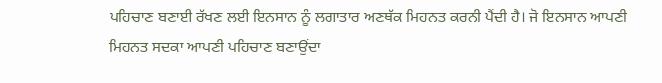ਪਹਿਚਾਣ ਬਣਾਈ ਰੱਖਣ ਲਈ ਇਨਸਾਨ ਨੂੰ ਲਗਾਤਾਰ ਅਣਥੱਕ ਮਿਹਨਤ ਕਰਨੀ ਪੈਂਦੀ ਹੈ। ਜੋ ਇਨਸਾਨ ਆਪਣੀ ਮਿਹਨਤ ਸਦਕਾ ਆਪਣੀ ਪਹਿਚਾਣ ਬਣਾਉਂਦਾ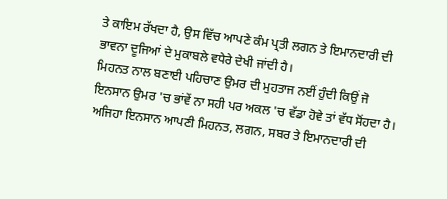ਤੇ ਕਾਇਮ ਰੱਖਦਾ ਹੈ, ਉਸ ਵਿੱਚ ਆਪਣੇ ਕੰਮ ਪ੍ਰਤੀ ਲਗਨ ਤੇ ਇਮਾਨਦਾਰੀ ਦੀ ਭਾਵਨਾ ਦੂਜਿਆਂ ਦੇ ਮੁਕਾਬਲੇ ਵਧੇਰੇ ਦੇਖੀ ਜਾਂਦੀ ਹੈ।
ਮਿਹਨਤ ਨਾਲ ਬਣਾਈ ਪਹਿਚਾਣ ਉਮਰ ਦੀ ਮੁਹਤਾਜ ਨਈਂ ਹੁੰਦੀ ਕਿਉਂ ਜੋ ਇਨਸਾਨ ਉਮਰ 'ਚ ਭਾਂਵੇਂ ਨਾ ਸਹੀ ਪਰ ਅਕਲ 'ਚ ਵੱਡਾ ਹੋਵੇ ਤਾਂ ਵੱਧ ਸੋਂਹਦਾ ਹੈ। ਅਜਿਹਾ ਇਨਸਾਨ ਆਪਣੀ ਮਿਹਨਤ, ਲਗਨ, ਸਬਰ ਤੇ ਇਮਾਨਦਾਰੀ ਦੀ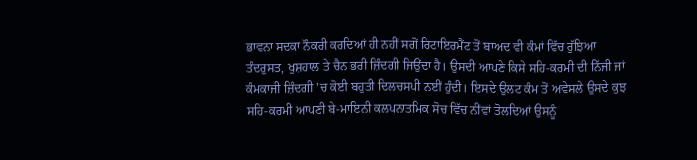ਭਾਵਨਾ ਸਦਕਾ ਨੌਕਰੀ ਕਰਦਿਆਂ ਹੀ ਨਹੀਂ ਸਗੋਂ ਰਿਟਾਇਰਮੈਂਟ ਤੋਂ ਬਾਅਦ ਵੀ ਕੰਮਾਂ ਵਿੱਚ ਰੁੱਝਿਆ ਤੰਦਰੁਸਤ, ਖੁਸ਼ਹਾਲ ਤੇ ਚੈਨ ਭਰੀ ਜ਼ਿੰਦਗੀ ਜਿਉਂਦਾ ਹੈ। ਉਸਦੀ ਆਪਣੇ ਕਿਸੇ ਸਹਿ-ਕਰਮੀ ਦੀ ਨਿੱਜੀ ਜਾਂ ਕੰਮਕਾਜੀ ਜ਼ਿੰਦਗੀ 'ਚ ਕੋਈ ਬਹੁਤੀ ਦਿਲਚਸਪੀ ਨਈਂ ਹੁੰਦੀ। ਇਸਦੇ ਉਲਟ ਕੰਮ ਤੋਂ ਅਵੇਸਲੇ ਉਸਦੇ ਕੁਝ ਸਹਿ-ਕਰਮੀ ਆਪਣੀ ਬੇ-ਮਾਇਨੀ ਕਲਪਨਾਤਮਿਕ ਸੋਚ ਵਿੱਚ ਨੀਂਵਾਂ ਤੋਲਦਿਆਂ ਉਸਨੂੰ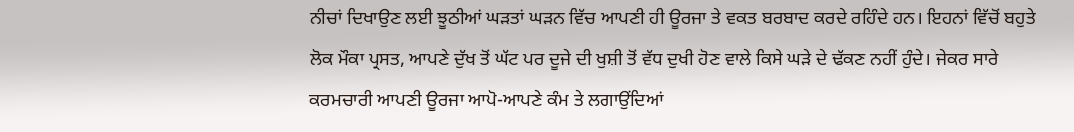ਨੀਚਾਂ ਦਿਖਾਉਣ ਲਈ ਝੂਠੀਆਂ ਘੜਤਾਂ ਘੜਨ ਵਿੱਚ ਆਪਣੀ ਹੀ ਊਰਜਾ ਤੇ ਵਕਤ ਬਰਬਾਦ ਕਰਦੇ ਰਹਿੰਦੇ ਹਨ। ਇਹਨਾਂ ਵਿੱਚੋਂ ਬਹੁਤੇ ਲੋਕ ਮੌਕਾ ਪ੍ਰਸਤ, ਆਪਣੇ ਦੁੱਖ ਤੋਂ ਘੱਟ ਪਰ ਦੂਜੇ ਦੀ ਖੁਸ਼ੀ ਤੋਂ ਵੱਧ ਦੁਖੀ ਹੋਣ ਵਾਲੇ ਕਿਸੇ ਘੜੇ ਦੇ ਢੱਕਣ ਨਹੀਂ ਹੁੰਦੇ। ਜੇਕਰ ਸਾਰੇ ਕਰਮਚਾਰੀ ਆਪਣੀ ਊਰਜਾ ਆਪੋ-ਆਪਣੇ ਕੰਮ ਤੇ ਲਗਾਉਂਦਿਆਂ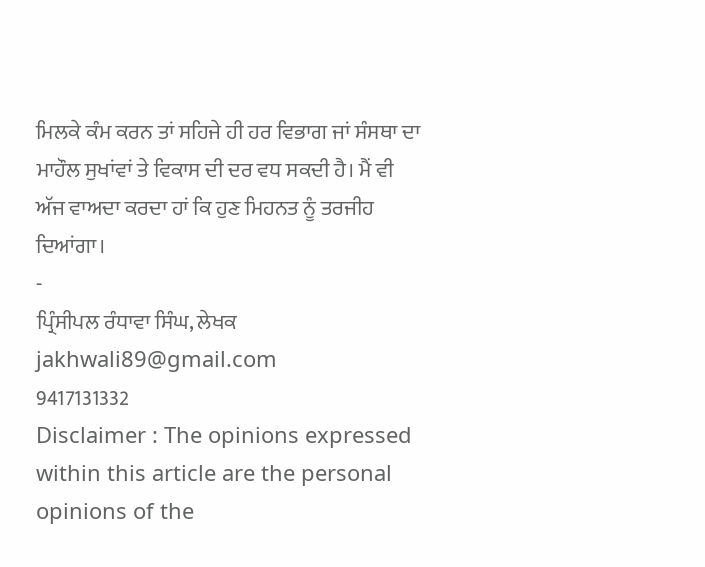ਮਿਲਕੇ ਕੰਮ ਕਰਨ ਤਾਂ ਸਹਿਜੇ ਹੀ ਹਰ ਵਿਭਾਗ ਜਾਂ ਸੰਸਥਾ ਦਾ ਮਾਹੌਲ ਸੁਖਾਂਵਾਂ ਤੇ ਵਿਕਾਸ ਦੀ ਦਰ ਵਧ ਸਕਦੀ ਹੈ। ਮੈਂ ਵੀ ਅੱਜ ਵਾਅਦਾ ਕਰਦਾ ਹਾਂ ਕਿ ਹੁਣ ਮਿਹਨਤ ਨੂੰ ਤਰਜੀਹ ਦਿਆਂਗਾ।
-
ਪ੍ਰਿੰਸੀਪਲ ਰੰਧਾਵਾ ਸਿੰਘ, ਲੇਖਕ
jakhwali89@gmail.com
9417131332
Disclaimer : The opinions expressed within this article are the personal opinions of the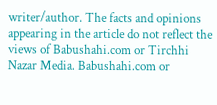writer/author. The facts and opinions appearing in the article do not reflect the views of Babushahi.com or Tirchhi Nazar Media. Babushahi.com or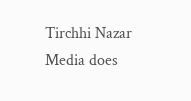Tirchhi Nazar Media does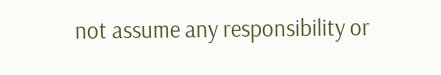not assume any responsibility or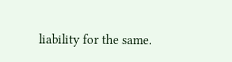liability for the same.